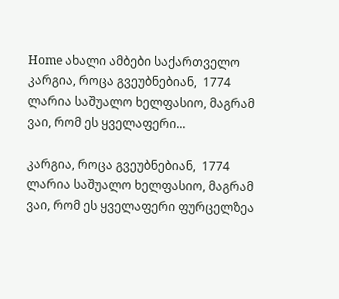Home ახალი ამბები საქართველო კარგია, როცა გვეუბნებიან,  1774 ლარია საშუალო ხელფასიო, მაგრამ ვაი, რომ ეს ყველაფერი...

კარგია, როცა გვეუბნებიან,  1774 ლარია საშუალო ხელფასიო, მაგრამ ვაი, რომ ეს ყველაფერი ფურცელზეა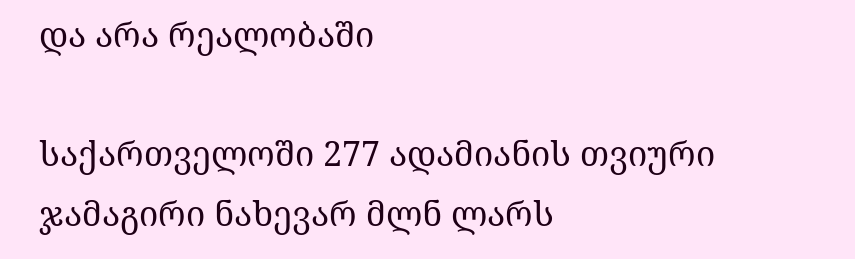და არა რეალობაში

საქართველოში 277 ადამიანის თვიური ჯამაგირი ნახევარ მლნ ლარს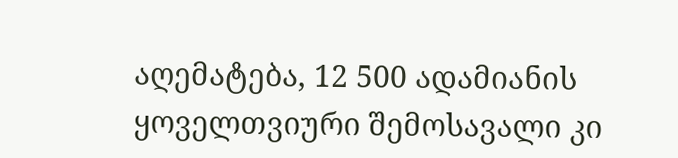აღემატება, 12 500 ადამიანის ყოველთვიური შემოსავალი კი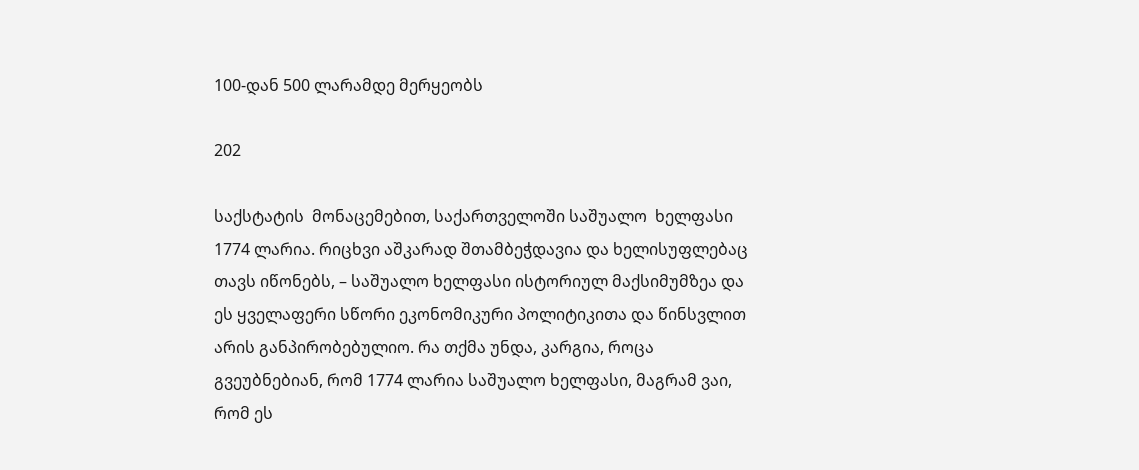100-დან 500 ლარამდე მერყეობს

202

საქსტატის  მონაცემებით, საქართველოში საშუალო  ხელფასი 1774 ლარია. რიცხვი აშკარად შთამბეჭდავია და ხელისუფლებაც თავს იწონებს, – საშუალო ხელფასი ისტორიულ მაქსიმუმზეა და ეს ყველაფერი სწორი ეკონომიკური პოლიტიკითა და წინსვლით არის განპირობებულიო. რა თქმა უნდა, კარგია, როცა გვეუბნებიან, რომ 1774 ლარია საშუალო ხელფასი, მაგრამ ვაი, რომ ეს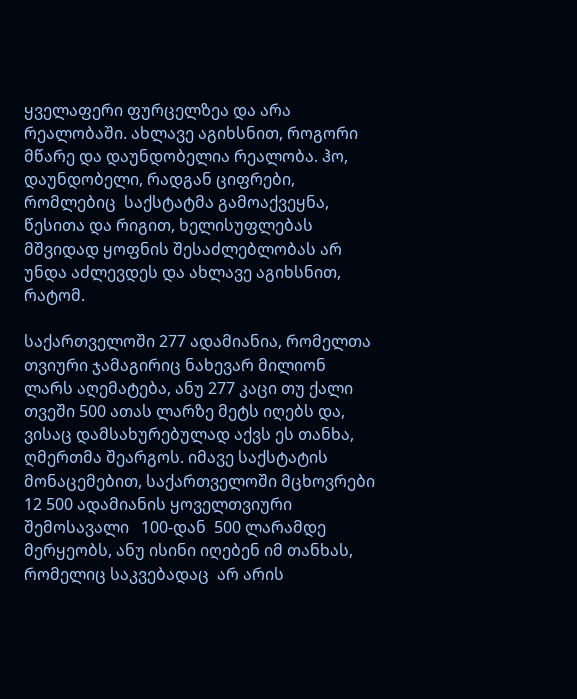ყველაფერი ფურცელზეა და არა რეალობაში. ახლავე აგიხსნით, როგორი მწარე და დაუნდობელია რეალობა. ჰო, დაუნდობელი, რადგან ციფრები, რომლებიც  საქსტატმა გამოაქვეყნა, წესითა და რიგით, ხელისუფლებას მშვიდად ყოფნის შესაძლებლობას არ უნდა აძლევდეს და ახლავე აგიხსნით, რატომ.

საქართველოში 277 ადამიანია, რომელთა თვიური ჯამაგირიც ნახევარ მილიონ ლარს აღემატება, ანუ 277 კაცი თუ ქალი თვეში 500 ათას ლარზე მეტს იღებს და,  ვისაც დამსახურებულად აქვს ეს თანხა, ღმერთმა შეარგოს. იმავე საქსტატის მონაცემებით, საქართველოში მცხოვრები 12 500 ადამიანის ყოველთვიური შემოსავალი   100-დან  500 ლარამდე მერყეობს, ანუ ისინი იღებენ იმ თანხას, რომელიც საკვებადაც  არ არის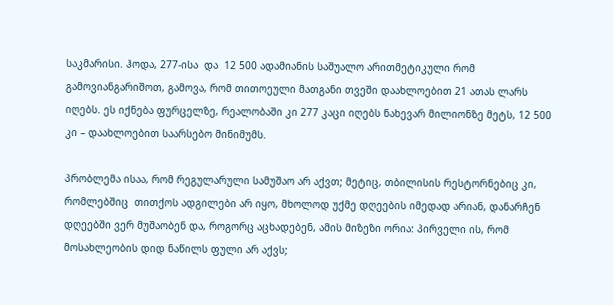საკმარისი. ჰოდა, 277-ისა  და  12 500 ადამიანის საშუალო არითმეტიკული რომ გამოვიანგარიშოთ, გამოვა, რომ თითოეული მათგანი თვეში დაახლოებით 21 ათას ლარს იღებს. ეს იქნება ფურცელზე, რეალობაში კი 277 კაცი იღებს ნახევარ მილიონზე მეტს, 12 500 კი – დაახლოებით საარსებო მინიმუმს.

პრობლემა ისაა, რომ რეგულარული სამუშაო არ აქვთ; მეტიც, თბილისის რესტორნებიც კი, რომლებშიც  თითქოს ადგილები არ იყო, მხოლოდ უქმე დღეების იმედად არიან, დანარჩენ დღეებში ვერ მუშაობენ და, როგორც აცხადებენ, ამის მიზეზი ორია: პირველი ის, რომ მოსახლეობის დიდ ნაწილს ფული არ აქვს;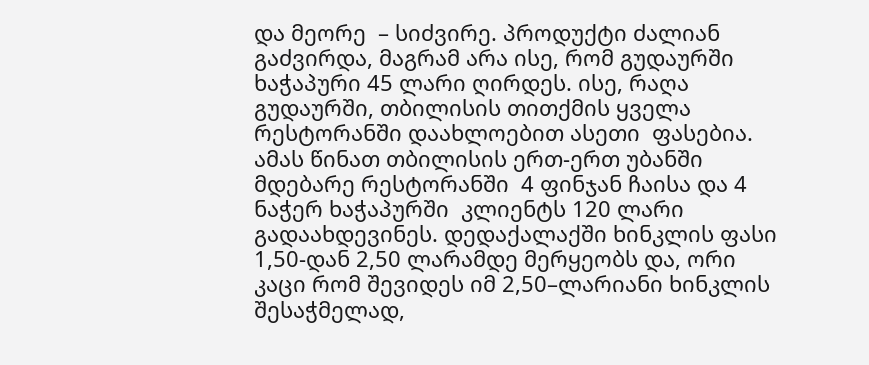და მეორე  – სიძვირე. პროდუქტი ძალიან გაძვირდა, მაგრამ არა ისე, რომ გუდაურში ხაჭაპური 45 ლარი ღირდეს. ისე, რაღა გუდაურში, თბილისის თითქმის ყველა რესტორანში დაახლოებით ასეთი  ფასებია. ამას წინათ თბილისის ერთ-ერთ უბანში მდებარე რესტორანში  4 ფინჯან ჩაისა და 4 ნაჭერ ხაჭაპურში  კლიენტს 120 ლარი გადაახდევინეს. დედაქალაქში ხინკლის ფასი 1,50-დან 2,50 ლარამდე მერყეობს და, ორი კაცი რომ შევიდეს იმ 2,50–ლარიანი ხინკლის შესაჭმელად,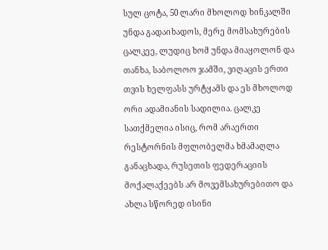სულ ცოტა, 50 ლარი მხოლოდ ხინკალში უნდა გადაიხადოს, მერე მომსახურების ცალკეე, ლუდიც ხომ უნდა მიაყოლონ და თანხა, საბოლოო ჯამში, ვიღაცის ერთი თვის ხელფასს ურტყამს და ეს მხოლოდ ორი ადამიანის სადილია. ცალკე სათქმელია ისიც, რომ არაერთი რესტორნის მფლობელმა ხმამაღლა განაცხადა, რუსეთის ფედერაციის მოქალაქეებს არ მოვემსახურებითო და ახლა სწორედ ისინი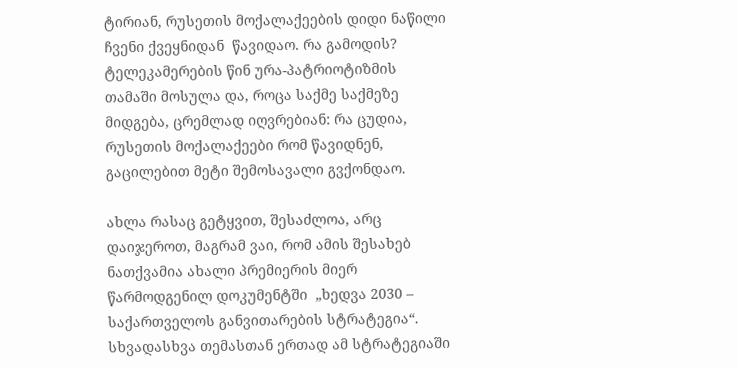ტირიან, რუსეთის მოქალაქეების დიდი ნაწილი  ჩვენი ქვეყნიდან  წავიდაო. რა გამოდის? ტელეკამერების წინ ურა-პატრიოტიზმის თამაში მოსულა და, როცა საქმე საქმეზე მიდგება, ცრემლად იღვრებიან: რა ცუდია, რუსეთის მოქალაქეები რომ წავიდნენ, გაცილებით მეტი შემოსავალი გვქონდაო.

ახლა რასაც გეტყვით, შესაძლოა, არც დაიჯეროთ, მაგრამ ვაი, რომ ამის შესახებ ნათქვამია ახალი პრემიერის მიერ წარმოდგენილ დოკუმენტში  „ხედვა 2030 – საქართველოს განვითარების სტრატეგია“. სხვადასხვა თემასთან ერთად ამ სტრატეგიაში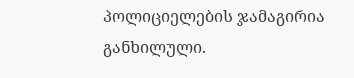პოლიციელების ჯამაგირია განხილული.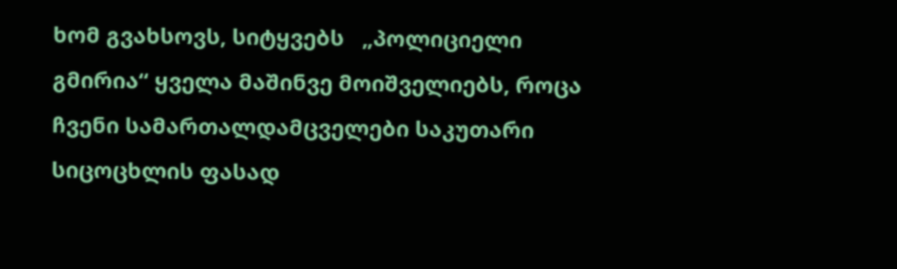ხომ გვახსოვს, სიტყვებს   „პოლიციელი გმირია“ ყველა მაშინვე მოიშველიებს, როცა ჩვენი სამართალდამცველები საკუთარი სიცოცხლის ფასად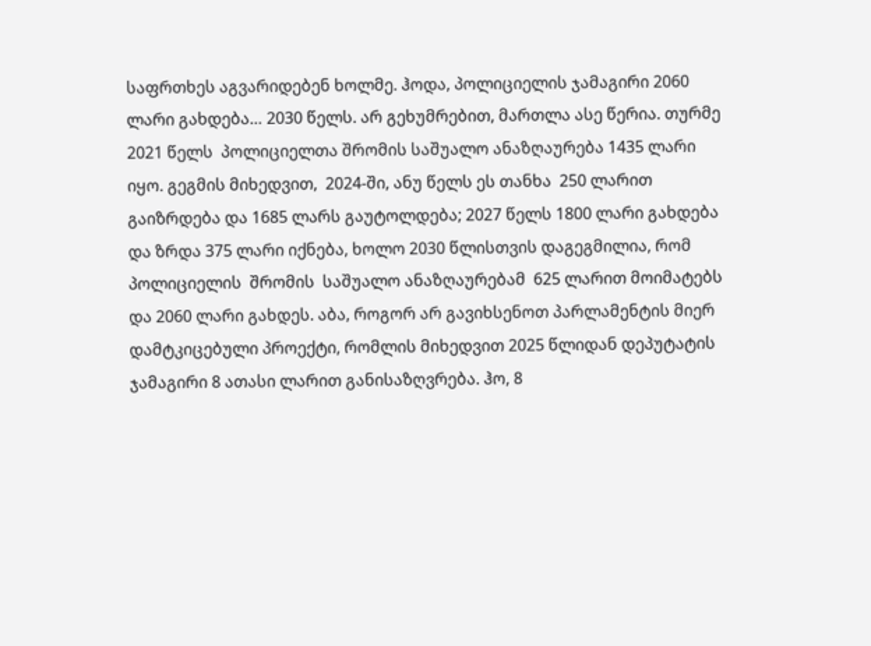საფრთხეს აგვარიდებენ ხოლმე. ჰოდა, პოლიციელის ჯამაგირი 2060 ლარი გახდება… 2030 წელს. არ გეხუმრებით, მართლა ასე წერია. თურმე 2021 წელს  პოლიციელთა შრომის საშუალო ანაზღაურება 1435 ლარი იყო. გეგმის მიხედვით,  2024-ში, ანუ წელს ეს თანხა  250 ლარით გაიზრდება და 1685 ლარს გაუტოლდება; 2027 წელს 1800 ლარი გახდება და ზრდა 375 ლარი იქნება, ხოლო 2030 წლისთვის დაგეგმილია, რომ პოლიციელის  შრომის  საშუალო ანაზღაურებამ  625 ლარით მოიმატებს  და 2060 ლარი გახდეს. აბა, როგორ არ გავიხსენოთ პარლამენტის მიერ დამტკიცებული პროექტი, რომლის მიხედვით 2025 წლიდან დეპუტატის ჯამაგირი 8 ათასი ლარით განისაზღვრება. ჰო, 8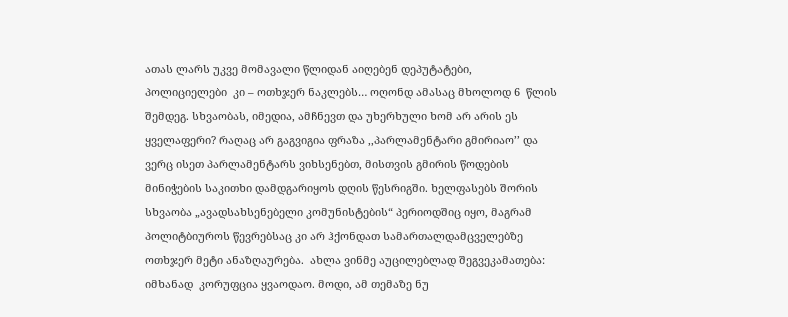ათას ლარს უკვე მომავალი წლიდან აიღებენ დეპუტატები,  პოლიციელები  კი – ოთხჯერ ნაკლებს… ოღონდ ამასაც მხოლოდ 6  წლის შემდეგ. სხვაობას, იმედია, ამჩნევთ და უხერხული ხომ არ არის ეს ყველაფერი? რაღაც არ გაგვიგია ფრაზა ,,პარლამენტარი გმირიაო’’ და ვერც ისეთ პარლამენტარს ვიხსენებთ, მისთვის გმირის წოდების მინიჭების საკითხი დამდგარიყოს დღის წესრიგში. ხელფასებს შორის სხვაობა „ავადსახსენებელი კომუნისტების“ პერიოდშიც იყო, მაგრამ პოლიტბიუროს წევრებსაც კი არ ჰქონდათ სამართალდამცველებზე  ოთხჯერ მეტი ანაზღაურება.  ახლა ვინმე აუცილებლად შეგვეკამათება: იმხანად  კორუფცია ყვაოდაო. მოდი, ამ თემაზე ნუ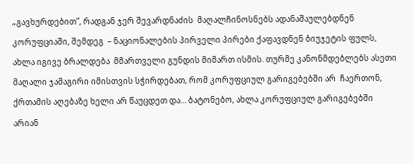„გავხურდებით“, რადგან ჯერ შევარდნაძის  მაღალჩინოსნებს ადანაშაულებდნენ კორუფციაში, შემდეგ  – ნაციონალების პირველი პირები ქაფავდნენ ბიუჯეტის ფულს, ახლა იგივე ბრალდება  მმართველი გუნდის მიმართ ისმის. თურმე კანონმდებლებს ასეთი მაღალი ჯამაგირი იმისთვის სჭირდებათ, რომ კორუფციულ გარიგებებში არ  ჩაერთონ, ქრთამის აღებაზე ხელი არ წაუცდეთ და… ბატონებო, ახლა კორუფციულ გარიგებებში არიან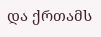და ქრთამს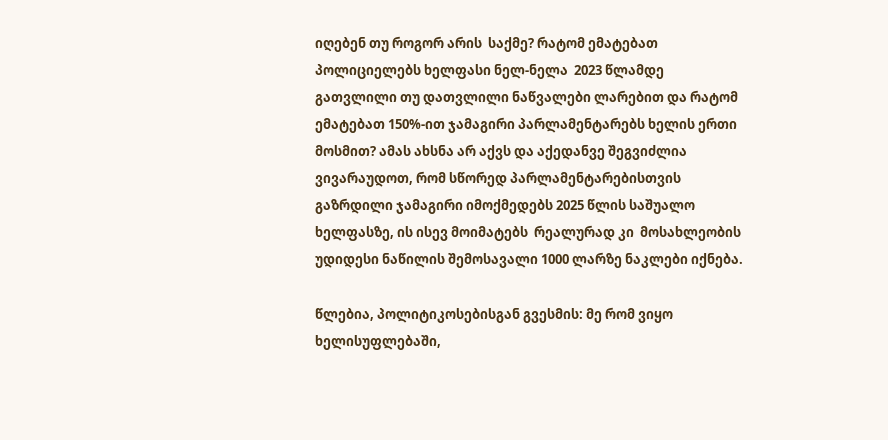იღებენ თუ როგორ არის  საქმე? რატომ ემატებათ პოლიციელებს ხელფასი ნელ-ნელა  2023 წლამდე გათვლილი თუ დათვლილი ნაწვალები ლარებით და რატომ ემატებათ 150%-ით ჯამაგირი პარლამენტარებს ხელის ერთი მოსმით? ამას ახსნა არ აქვს და აქედანვე შეგვიძლია ვივარაუდოთ, რომ სწორედ პარლამენტარებისთვის გაზრდილი ჯამაგირი იმოქმედებს 2025 წლის საშუალო ხელფასზე, ის ისევ მოიმატებს  რეალურად კი  მოსახლეობის უდიდესი ნაწილის შემოსავალი 1000 ლარზე ნაკლები იქნება.

წლებია, პოლიტიკოსებისგან გვესმის: მე რომ ვიყო ხელისუფლებაში,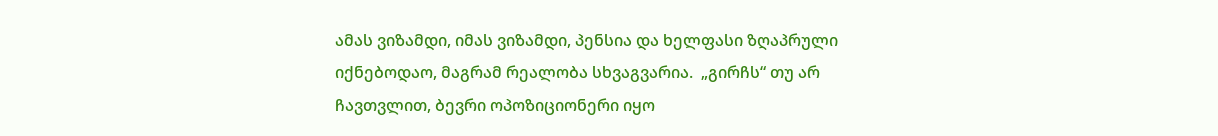ამას ვიზამდი, იმას ვიზამდი, პენსია და ხელფასი ზღაპრული იქნებოდაო, მაგრამ რეალობა სხვაგვარია.  „გირჩს“ თუ არ ჩავთვლით, ბევრი ოპოზიციონერი იყო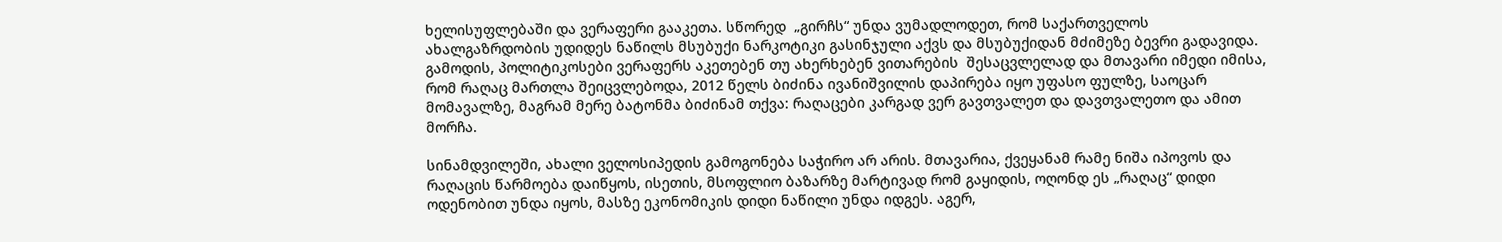ხელისუფლებაში და ვერაფერი გააკეთა. სწორედ  „გირჩს“ უნდა ვუმადლოდეთ, რომ საქართველოს ახალგაზრდობის უდიდეს ნაწილს მსუბუქი ნარკოტიკი გასინჯული აქვს და მსუბუქიდან მძიმეზე ბევრი გადავიდა. გამოდის, პოლიტიკოსები ვერაფერს აკეთებენ თუ ახერხებენ ვითარების  შესაცვლელად და მთავარი იმედი იმისა, რომ რაღაც მართლა შეიცვლებოდა, 2012 წელს ბიძინა ივანიშვილის დაპირება იყო უფასო ფულზე, საოცარ მომავალზე, მაგრამ მერე ბატონმა ბიძინამ თქვა: რაღაცები კარგად ვერ გავთვალეთ და დავთვალეთო და ამით მორჩა.

სინამდვილეში, ახალი ველოსიპედის გამოგონება საჭირო არ არის. მთავარია, ქვეყანამ რამე ნიშა იპოვოს და რაღაცის წარმოება დაიწყოს, ისეთის, მსოფლიო ბაზარზე მარტივად რომ გაყიდის, ოღონდ ეს „რაღაც“ დიდი ოდენობით უნდა იყოს, მასზე ეკონომიკის დიდი ნაწილი უნდა იდგეს. აგერ,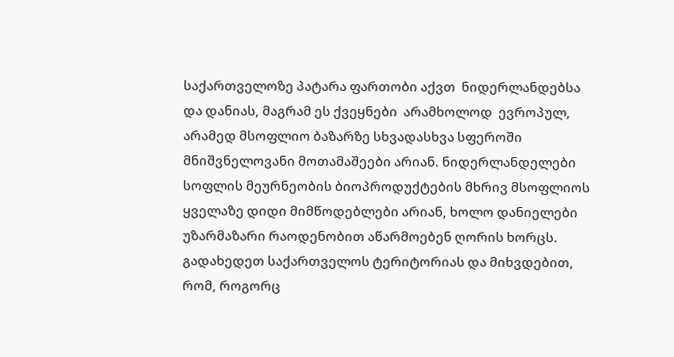საქართველოზე პატარა ფართობი აქვთ  ნიდერლანდებსა და დანიას, მაგრამ ეს ქვეყნები  არამხოლოდ  ევროპულ, არამედ მსოფლიო ბაზარზე სხვადასხვა სფეროში მნიშვნელოვანი მოთამაშეები არიან. ნიდერლანდელები სოფლის მეურნეობის ბიოპროდუქტების მხრივ მსოფლიოს ყველაზე დიდი მიმწოდებლები არიან, ხოლო დანიელები უზარმაზარი რაოდენობით აწარმოებენ ღორის ხორცს. გადახედეთ საქართველოს ტერიტორიას და მიხვდებით, რომ, როგორც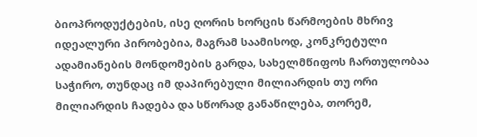ბიოპროდუქტების, ისე ღორის ხორცის წარმოების მხრივ იდეალური პირობებია, მაგრამ საამისოდ, კონკრეტული ადამიანების მონდომების გარდა, სახელმწიფოს ჩართულობაა საჭირო, თუნდაც იმ დაპირებული მილიარდის თუ ორი მილიარდის ჩადება და სწორად განაწილება, თორემ,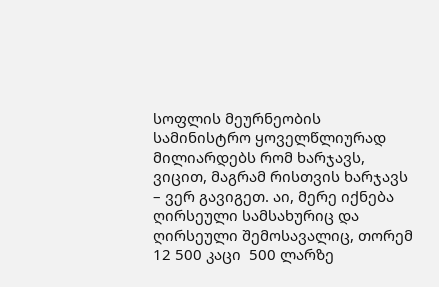სოფლის მეურნეობის სამინისტრო ყოველწლიურად მილიარდებს რომ ხარჯავს, ვიცით, მაგრამ რისთვის ხარჯავს – ვერ გავიგეთ. აი, მერე იქნება ღირსეული სამსახურიც და ღირსეული შემოსავალიც, თორემ  12 500 კაცი  500 ლარზე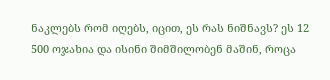ნაკლებს რომ იღებს, იცით, ეს რას ნიშნავს? ეს 12 500 ოჯახია და ისინი შიმშილობენ მაშინ, როცა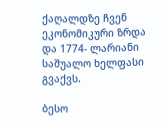ქაღალდზე ჩვენ ეკონომიკური ზრდა და 1774- ლარიანი საშუალო ხელფასი გვაქვს.

ბესო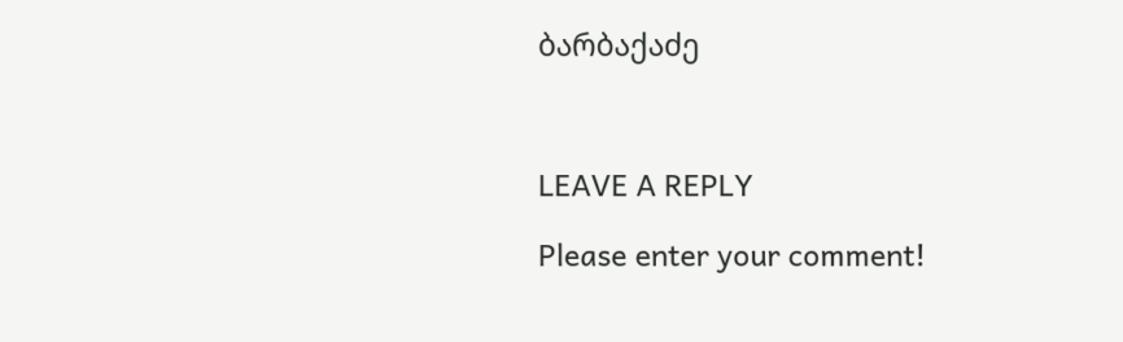ბარბაქაძე



LEAVE A REPLY

Please enter your comment!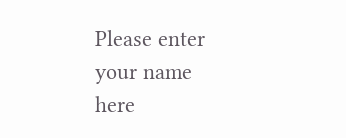Please enter your name here